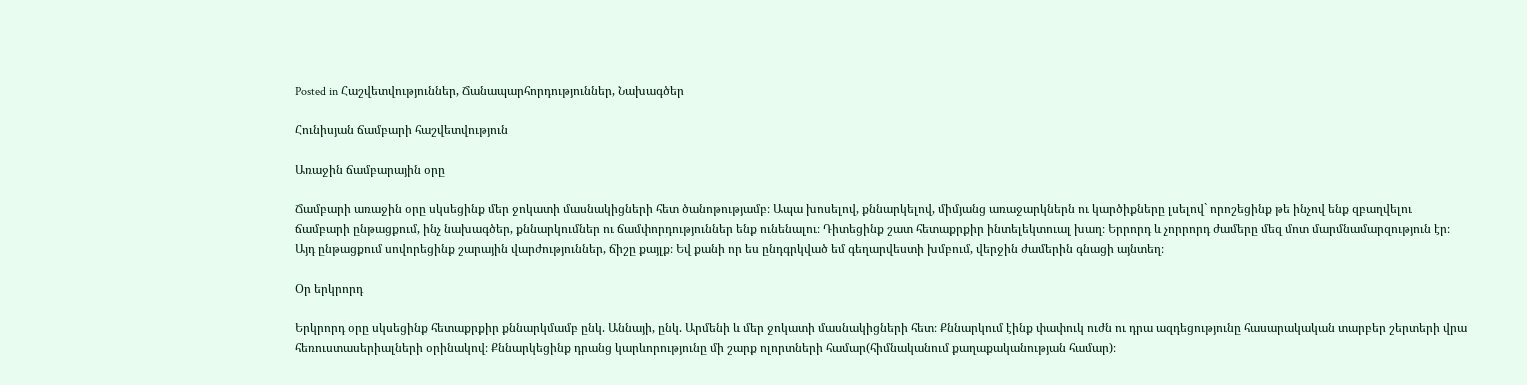Posted in Հաշվետվություններ, Ճանապարհորդություններ, Նախագծեր

Հունիսյան ճամբարի հաշվետվություն

Առաջին ճամբարային օրը

Ճամբարի առաջին օրը սկսեցինք մեր ջոկատի մասնակիցների հետ ծանոթությամբ։ Ապա խոսելով, քննարկելով, միմյանց առաջարկներն ու կարծիքները լսելով` որոշեցինք թե ինչով ենք զբաղվելու ճամբարի ընթացքում, ինչ նախագծեր, քննարկումներ ու ճամփորդություններ ենք ունենալու։ Դիտեցինք շատ հետաքրքիր ինտելեկտուալ խաղ։ Երրորդ և չորրորդ ժամերը մեզ մոտ մարմնամարզություն էր։ Այդ ընթացքում սովորեցինք շարային վարժություններ, ճիշը քայլք։ Եվ քանի որ ես ընդգրկված եմ գեղարվեստի խմբում, վերջին ժամերին գնացի այնտեղ։

Օր երկրորդ

Երկրորդ օրը սկսեցինք հետաքրքիր քննարկմամբ ընկ. Աննայի, ընկ. Արմենի և մեր ջոկատի մասնակիցների հետ։ Քննարկում էինք փափուկ ուժն ու դրա ազդեցությունը հասարակական տարբեր շերտերի վրա հեռուստասերիալների օրինակով։ Քննարկեցինք դրանց կարևորությունը մի շարք ոլորտների համար(հիմնականում քաղաքականության համար)։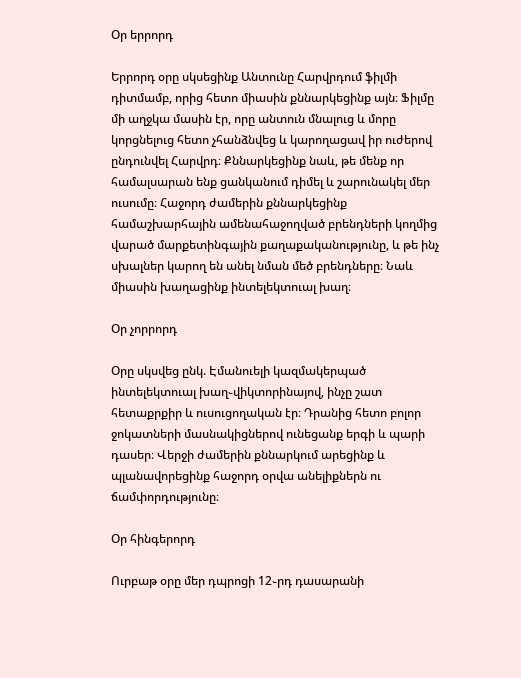Օր երրորդ

Երրորդ օրը սկսեցինք Անտունը Հարվրդում ֆիլմի դիտմամբ, որից հետո միասին քննարկեցինք այն։ Ֆիլմը մի աղջկա մասին էր, որը անտուն մնալուց և մորը կորցնելուց հետո չհանձնվեց և կարողացավ իր ուժերով ընդունվել Հարվրդ։ Քննարկեցինք նաև, թե մենք որ համալսարան ենք ցանկանում դիմել և շարունակել մեր ուսումը։ Հաջորդ ժամերին քննարկեցինք համաշխարհային ամենահաջողված բրենդների կողմից վարած մարքետինգային քաղաքականությունը, և թե ինչ սխալներ կարող են անել նման մեծ բրենդները։ Նաև միասին խաղացինք ինտելեկտուալ խաղ։

Օր չորրորդ

Օրը սկսվեց ընկ. Էմանուելի կազմակերպած ինտելեկտուալ խաղ֊վիկտորինայով, ինչը շատ հետաքրքիր և ուսուցողական էր։ Դրանից հետո բոլոր ջոկատների մասնակիցներով ունեցանք երգի և պարի դասեր։ Վերջի ժամերին քննարկում արեցինք և պլանավորեցինք հաջորդ օրվա անելիքներն ու ճամփորդությունը։

Օր հինգերորդ

Ուրբաթ օրը մեր դպրոցի 12֊րդ դասարանի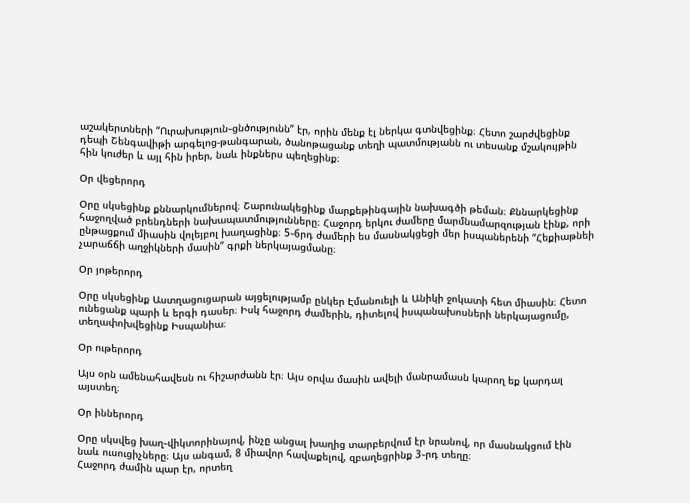աշակերտների “Ուրախություն֊ցնծությունն” էր, որին մենք էլ ներկա գտնվեցինք։ Հետո շարժվեցինք դեպի Շենգավիթի արգելոց-թանգարան, ծանոթացանք տեղի պատմությանն ու տեսանք մշակույթին հին կուժեր և այլ հին իրեր, նաև ինքներս պեղեցինք։

Օր վեցերորդ

Օրը սկսեցինք քննարկումներով։ Շարունակեցինք մարքեթինգային նախագծի թեման։ Քննարկեցինք հաջողված բրենդների նախապատմությունները։ Հաջորդ երկու ժամերը մարմնամարզության էինք, որի ընթացքում միասին վոլեյբոլ խաղացինք։ 5֊6րդ ժամերի ես մասնակցեցի մեր իսպաներենի “Հեքիաթնեի չարաճճի աղջիկների մասին” գրքի ներկայացմանը։

Օր յոթերորդ

Օրը սկսեցինք Աստղացուցարան այցելությամբ ընկեր Էմանուելի և Անիկի ջոկատի հետ միասին։ Հետո ունեցանք պարի և երգի դասեր։ Իսկ հաջորդ ժամերին, դիտելով իսպանախոսների ներկայացումը, տեղափոխվեցինք Իսպանիա։

Օր ութերորդ

Այս օրն ամենահավեսն ու հիշարժանն էր։ Այս օրվա մասին ավելի մանրամասն կարող եք կարդալ այստեղ։

Օր իններորդ

Օրը սկսվեց խաղ֊վիկտորինայով, ինչը անցալ խաղից տարբերվում էր նրանով, որ մասնակցում էին նաև ուսուցիչները։ Այս անգամ, 8 միավոր հավաքելով, զբաղեցրինք 3֊րդ տեղը։
Հաջորդ ժամին պար էր, որտեղ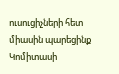ուսուցիչների հետ միասին պարեցինք Կոմիտասի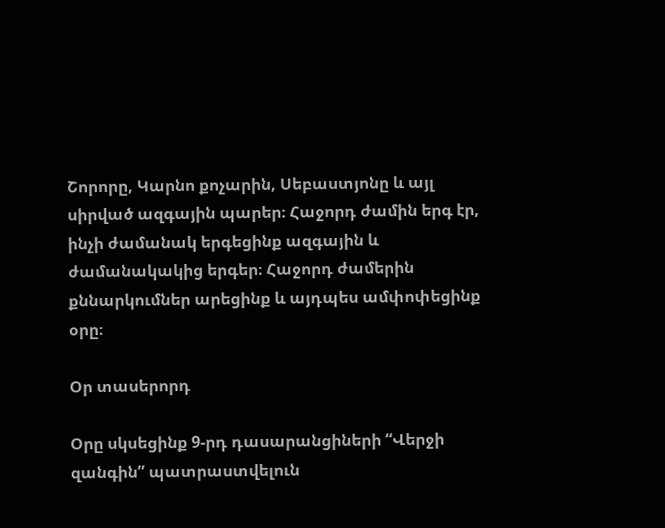Շորորը, Կարնո քոչարին, Սեբաստյոնը և այլ սիրված ազգային պարեր։ Հաջորդ ժամին երգ էր, ինչի ժամանակ երգեցինք ազգային և ժամանակակից երգեր։ Հաջորդ ժամերին քննարկումներ արեցինք և այդպես ամփոփեցինք օրը։

Օր տասերորդ

Օրը սկսեցինք 9-րդ դասարանցիների “Վերջի զանգին” պատրաստվելուն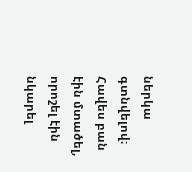ներկա գտնվելով։ Հավես բան էին մտածել, որոշել էին նկարել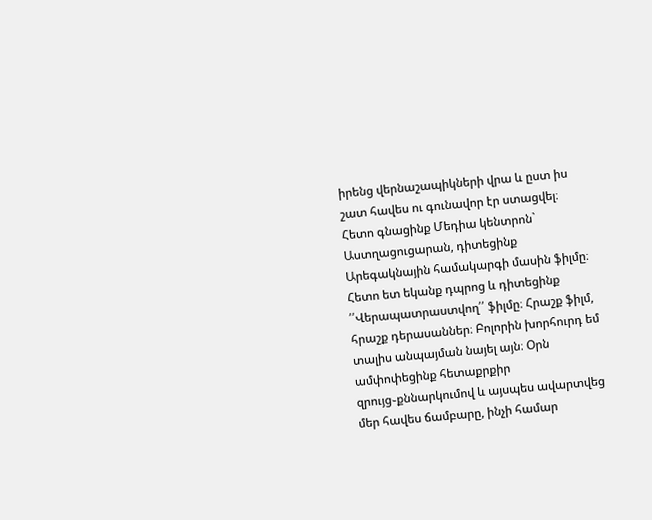իրենց վերնաշապիկների վրա և ըստ իս շատ հավես ու գունավոր էր ստացվել։
Հետո գնացինք Մեդիա կենտրոն` Աստղացուցարան, դիտեցինք Արեգակնային համակարգի մասին ֆիլմը։ Հետո ետ եկանք դպրոց և դիտեցինք ՛՛Վերապատրաստվող՛՛ ֆիլմը։ Հրաշք ֆիլմ, հրաշք դերասաններ։ Բոլորին խորհուրդ եմ տալիս անպայման նայել այն։ Օրն ամփոփեցինք հետաքրքիր զրույց֊քննարկումով և այսպես ավարտվեց մեր հավես ճամբարը, ինչի համար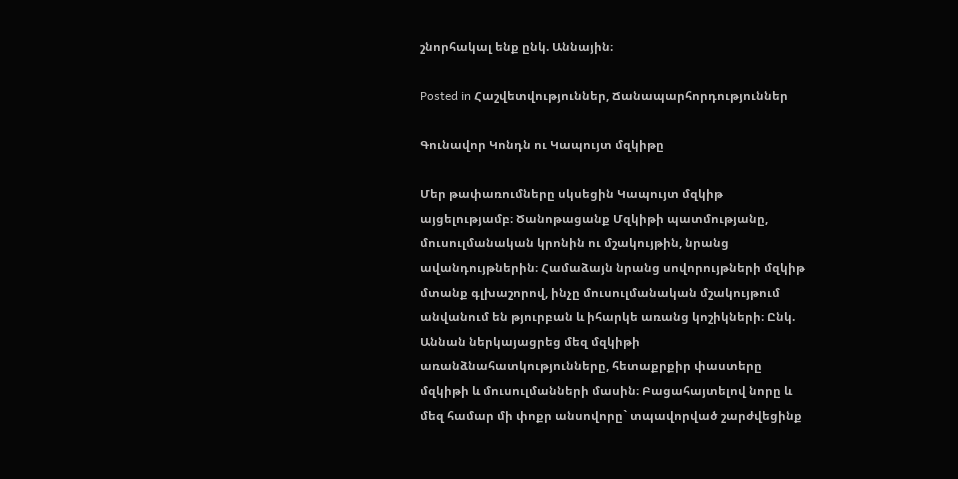շնորհակալ ենք ընկ. Աննային։

Posted in Հաշվետվություններ, Ճանապարհորդություններ

Գունավոր Կոնդն ու Կապույտ մզկիթը

Մեր թափառումները սկսեցին Կապույտ մզկիթ այցելությամբ։ Ծանոթացանք Մզկիթի պատմությանը, մուսուլմանական կրոնին ու մշակույթին, նրանց ավանդույթներին։ Համաձայն նրանց սովորույթների մզկիթ մտանք գլխաշորով, ինչը մուսուլմանական մշակույթում անվանում են թյուրբան և իհարկե առանց կոշիկների։ Ընկ. Աննան ներկայացրեց մեզ մզկիթի առանձնահատկությունները, հետաքրքիր փաստերը մզկիթի և մուսուլմանների մասին։ Բացահայտելով նորը և մեզ համար մի փոքր անսովորը` տպավորված շարժվեցինք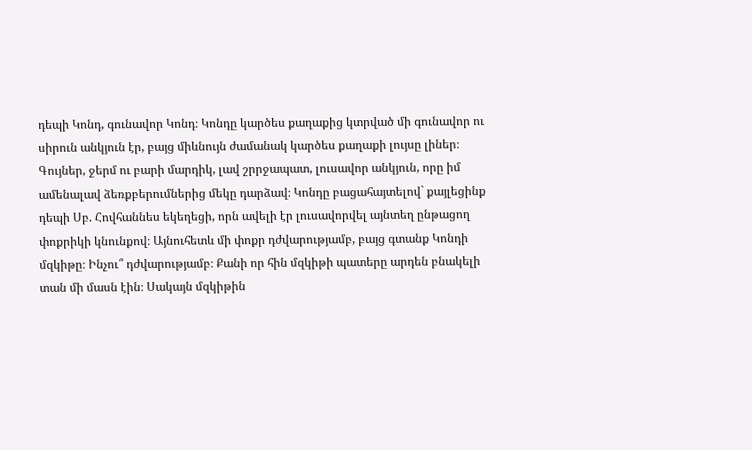դեպի Կոնդ, գունավոր Կոնդ։ Կոնդը կարծես քաղաքից կտրված մի գունավոր ու սիրուն անկյուն էր, բայց միևնույն ժամանակ կարծես քաղաքի լույսը լիներ։ Գույներ, ջերմ ու բարի մարդիկ, լավ շրրջապատ, լուսավոր անկյուն, որը իմ ամենալավ ձեռքբերումներից մեկը դարձավ։ Կոնդը բացահայտելով` քայլեցինք դեպի Սբ. Հովհաննես եկեղեցի, որն ավելի էր լուսավորվել այնտեղ ընթացող փոքրիկի կնունքով։ Այնուհետև մի փոքր դժվարությամբ, բայց գտանք Կոնդի մզկիթը։ Ինչու՞ դժվարությամբ։ Քանի որ հին մզկիթի պատերը արդեն բնակելի տան մի մասն էին։ Սակայն մզկիթին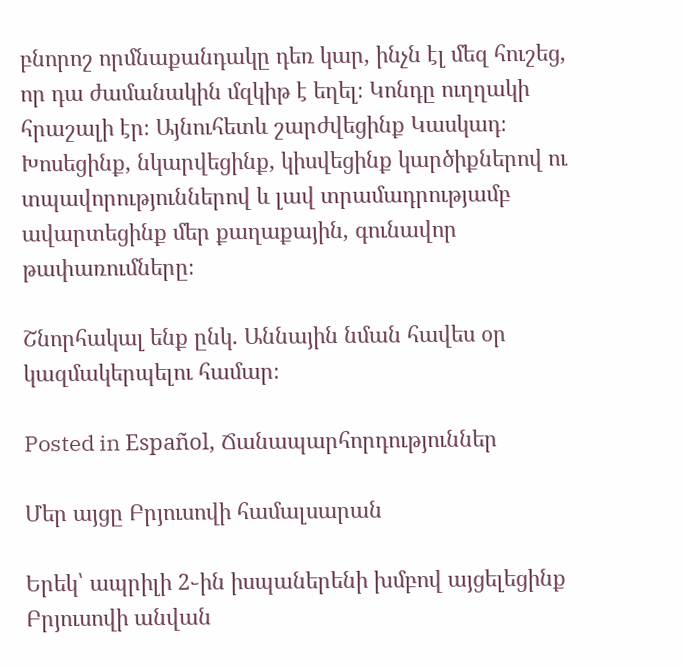բնորոշ որմնաքանդակը դեռ կար, ինչն էլ մեզ հուշեց, որ դա ժամանակին մզկիթ է եղել։ Կոնդը ուղղակի հրաշալի էր։ Այնուհետև շարժվեցինք Կասկադ։ Խոսեցինք, նկարվեցինք, կիսվեցինք կարծիքներով ու տպավորություններով և լավ տրամադրությամբ ավարտեցինք մեր քաղաքային, գունավոր թափառումները։

Շնորհակալ ենք ընկ. Աննային նման հավես օր կազմակերպելու համար։

Posted in Español, Ճանապարհորդություններ

Մեր այցը Բրյուսովի համալսարան

Երեկ՝ ապրիլի 2֊ին իսպաներենի խմբով այցելեցինք Բրյուսովի անվան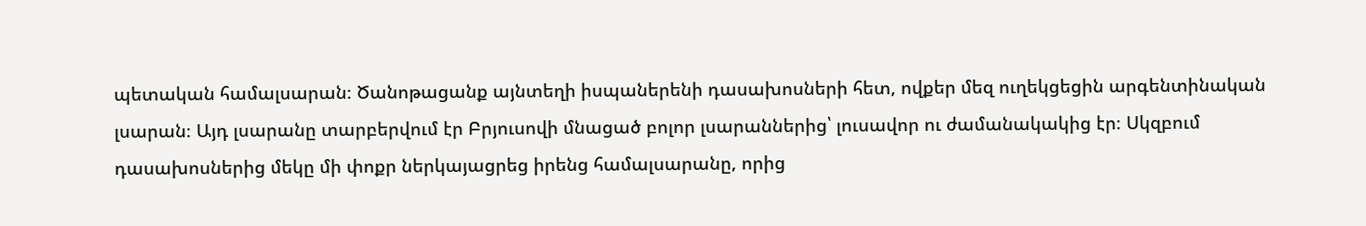պետական համալսարան։ Ծանոթացանք այնտեղի իսպաներենի դասախոսների հետ, ովքեր մեզ ուղեկցեցին արգենտինական լսարան։ Այդ լսարանը տարբերվում էր Բրյուսովի մնացած բոլոր լսարաններից՝ լուսավոր ու ժամանակակից էր։ Սկզբում դասախոսներից մեկը մի փոքր ներկայացրեց իրենց համալսարանը, որից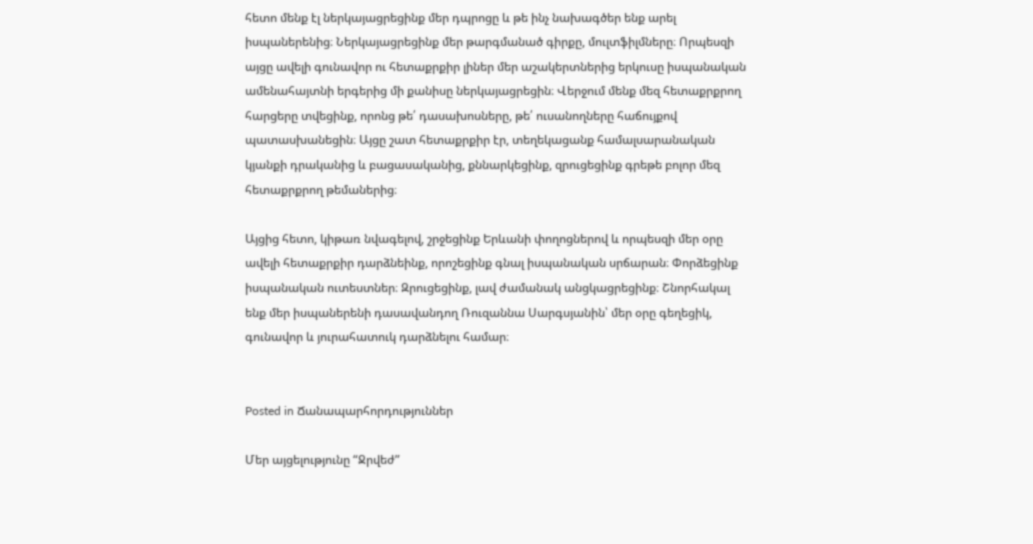հետո մենք էլ ներկայացրեցինք մեր դպրոցը և թե ինչ նախագծեր ենք արել իսպաներենից։ Ներկայացրեցինք մեր թարգմանած գիրքը, մուլտֆիլմները։ Որպեսզի այցը ավելի գունավոր ու հետաքրքիր լիներ մեր աշակերտներից երկուսը իսպանական ամենահայտնի երգերից մի քանիսը ներկայացրեցին։ Վերջում մենք մեզ հետաքրքրող հարցերը տվեցինք, որոնց թե՛ դասախոսները, թե՛ ուսանողները հաճույքով պատասխանեցին։ Այցը շատ հետաքրքիր էր, տեղեկացանք համալսարանական կյանքի դրականից և բացասականից, քննարկեցինք, զրուցեցինք գրեթե բոլոր մեզ հետաքրքրող թեմաներից։

Այցից հետո, կիթառ նվագելով, շրջեցինք Երևանի փողոցներով և որպեսզի մեր օրը ավելի հետաքրքիր դարձնեինք, որոշեցինք գնալ իսպանական սրճարան։ Փորձեցինք իսպանական ուտեստներ։ Զրուցեցինք, լավ ժամանակ անցկացրեցինք։ Շնորհակալ ենք մեր իսպաներենի դասավանդող Ռուզաննա Սարգսյանին՝ մեր օրը գեղեցիկ, գունավոր և յուրահատուկ դարձնելու համար։


Posted in Ճանապարհորդություններ

Մեր այցելությունը “Ջրվեժ”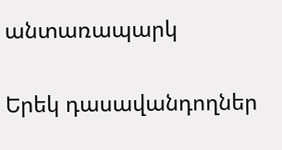անտառապարկ

Երեկ դասավանդողներ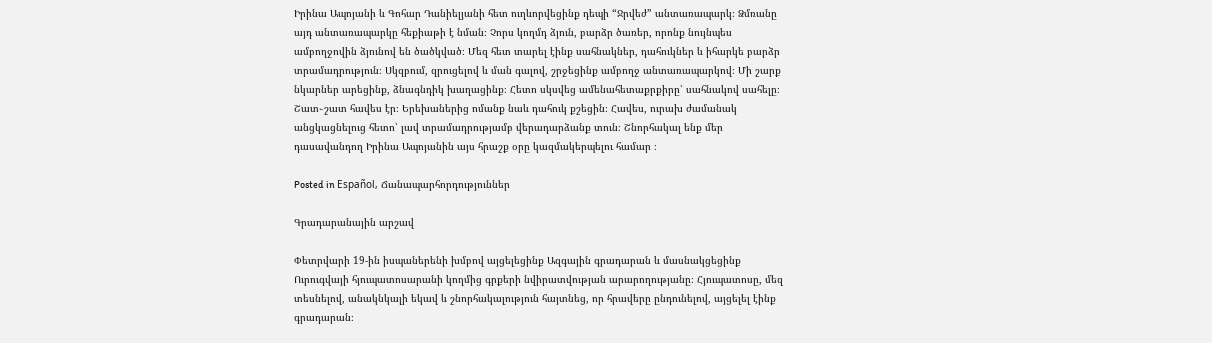Իրինա Ապոյանի և Գոհար Դանիելյանի հետ ուղևորվեցինք դեպի “Ջրվեժ” անտառապարկ։ Ձմռանը այդ անտառապարկը հեքիաթի է նման։ Չորս կողմդ ձյուն, բարձր ծառեր, որոնք նույնպես ամբողջովին ձյունով են ծածկված։ Մեզ հետ տարել էինք սահնակներ, դահուկներ և իհարկե բարձր տրամադրություն։ Սկզբում, զրուցելով և ման գալով, շրջեցինք ամբողջ անտառապարկով։ Մի շարք նկարներ արեցինք, ձնագնդիկ խաղացինք։ Հետո սկսվեց ամենահետաքրքիրը՝ սահնակով սահելը։ Շատ֊շատ հավես էր։ Երեխաներից ոմանք նաև դահուկ քշեցին։ Հավես, ուրախ ժամանակ անցկացնելուց հետո՝ լավ տրամադրությամբ վերադարձանք տուն։ Շնորհակալ ենք մեր դասավանդող Իրինա Ապոյանին այս հրաշք օրը կազմակերպելու համար ։

Posted in Español, Ճանապարհորդություններ

Գրադարանային արշավ

Փետրվարի 19-ին իսպաներենի խմբով այցելեցինք Ազգային գրադարան և մասնակցեցինք Ուրուգվայի հյուպատոսարանի կողմից գրքերի նվիրատվության արարողությանը։ Հյուպատոսը, մեզ տեսնելով, անակնկալի եկավ և շնորհակալություն հայտնեց, որ հրավերը ընդունելով, այցելել էինք գրադարան։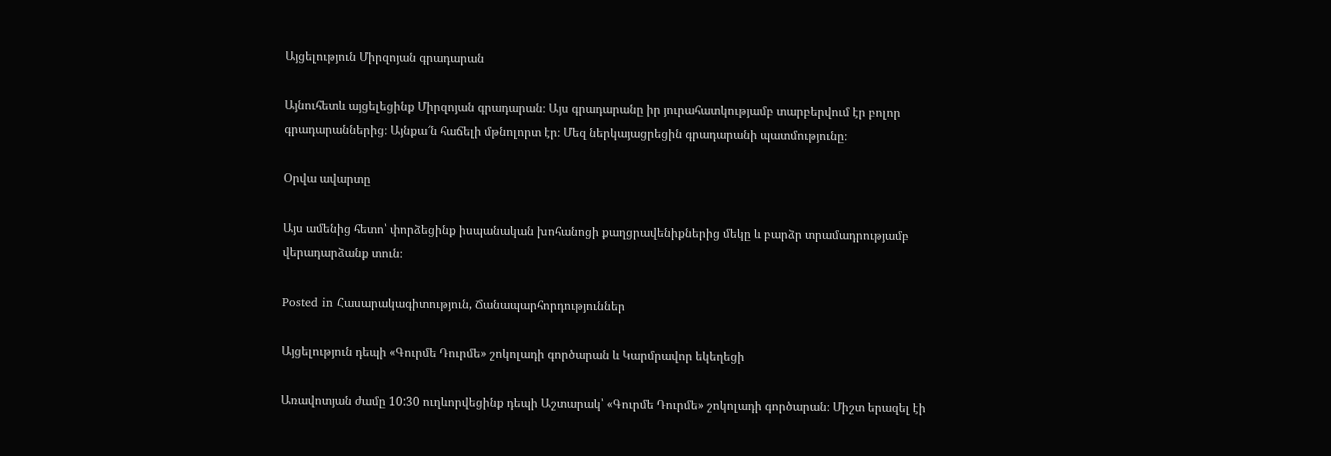Այցելություն Միրզոյան գրադարան

Այնուհետև այցելեցինք Միրզոյան գրադարան։ Այս գրադարանը իր յուրահատկությամբ տարբերվում էր բոլոր գրադարաններից։ Այնքա՜ն հաճելի մթնոլորտ էր։ Մեզ ներկայացրեցին գրադարանի պատմությունը։

Օրվա ավարտը

Այս ամենից հետո՝ փորձեցինք իսպանական խոհանոցի քաղցրավենիքներից մեկը և բարձր տրամադրությամբ վերադարձանք տուն։

Posted in Հասարակագիտություն, Ճանապարհորդություններ

Այցելություն դեպի «Գուրմե Դուրմե» շոկոլադի գործարան և Կարմրավոր եկեղեցի

Առավոտյան ժամը 10:30 ուղևորվեցինք դեպի Աշտարակ՝ «Գուրմե Դուրմե» շոկոլադի գործարան։ Միշտ երազել էի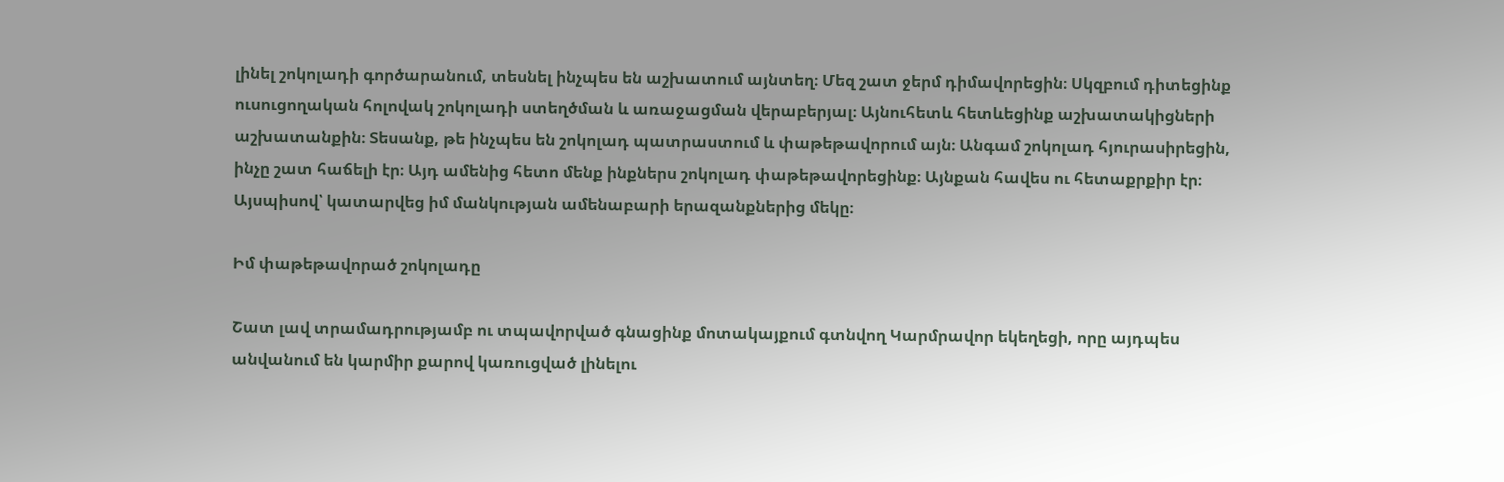լինել շոկոլադի գործարանում, տեսնել ինչպես են աշխատում այնտեղ։ Մեզ շատ ջերմ դիմավորեցին։ Սկզբում դիտեցինք ուսուցողական հոլովակ շոկոլադի ստեղծման և առաջացման վերաբերյալ։ Այնուհետև հետևեցինք աշխատակիցների աշխատանքին։ Տեսանք, թե ինչպես են շոկոլադ պատրաստում և փաթեթավորում այն։ Անգամ շոկոլադ հյուրասիրեցին, ինչը շատ հաճելի էր։ Այդ ամենից հետո մենք ինքներս շոկոլադ փաթեթավորեցինք։ Այնքան հավես ու հետաքրքիր էր։ Այսպիսով՝ կատարվեց իմ մանկության ամենաբարի երազանքներից մեկը։

Իմ փաթեթավորած շոկոլադը

Շատ լավ տրամադրությամբ ու տպավորված գնացինք մոտակայքում գտնվող Կարմրավոր եկեղեցի, որը այդպես անվանում են կարմիր քարով կառուցված լինելու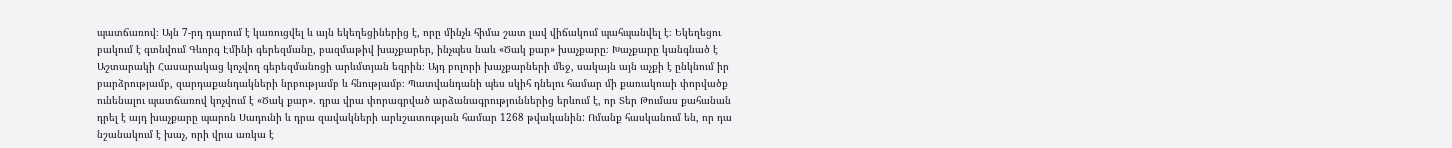պատճառով։ Այն 7-րդ դարում է կառուցվել և այն եկեղեցիներից է, որը մինչև հիմա շատ լավ վիճակում պահպանվել է։ Եկեղեցու բակում է գտնվում Գևորգ Էմինի գերեզմանը, բազմաթիվ խաչքարեր, ինչպես նաև «Ծակ քար» խաչքարը։ Խաչքարը կանգնած է Աշտարակի Հասարակաց կոչվող գերեզմանոցի արևմտյան եզրին։ Այդ բոլորի խաչքարների մեջ, սակայն այն աչքի է ընկնում իր բարձրությամբ, զարդաքանդակների նրբությամբ և հնությամբ։ Պատվանդանի պես սկիհ դնելու համար մի քառակուսի փորվածք ունենալու պատճառով կոչվում է «Ծակ քար». դրա վրա փորագրված արձանագրություններից երևում է, որ Տեր Թումաս քահանան դրել է այդ խաչքարը պարոն Սադունի և դրա զավակների արևշատության համար 1268 թվականին: Ոմանք հասկանում են, որ դա նշանակում է խաչ, որի վրա առկա է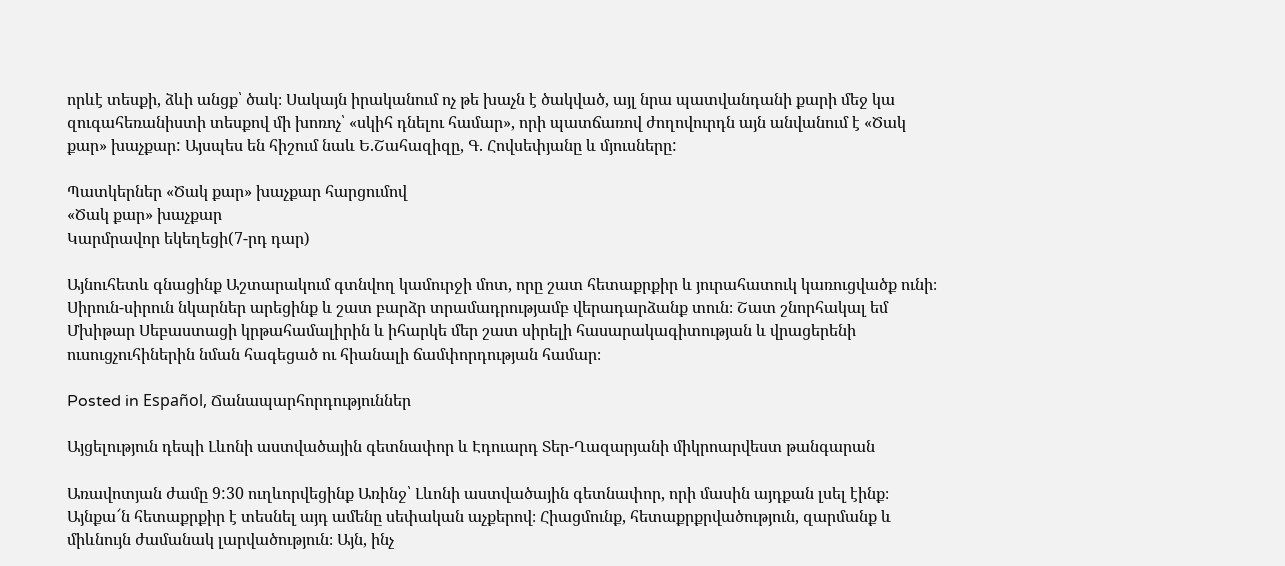որևէ տեսքի, ձևի անցք՝ ծակ։ Սակայն իրականում ոչ թե խաչն է ծակված, այլ նրա պատվանդանի քարի մեջ կա զուգահեռանիստի տեսքով մի խոռոչ՝ «սկիհ դնելու համար», որի պատճառով ժողովուրդն այն անվանում է «Ծակ քար» խաչքար: Այսպես են հիշում նաև Ե.Շահազիզը, Գ. Հովսեփյանը և մյուսները:

Պատկերներ «Ծակ քար» խաչքար հարցումով
«Ծակ քար» խաչքար
Կարմրավոր եկեղեցի(7-րդ դար)

Այնուհետև գնացինք Աշտարակում գտնվող կամուրջի մոտ, որը շատ հետաքրքիր և յուրահատուկ կառուցվածք ունի։ Սիրուն-սիրուն նկարներ արեցինք և շատ բարձր տրամադրությամբ վերադարձանք տուն։ Շատ շնորհակալ եմ Մխիթար Սեբաստացի կրթահամալիրին և իհարկե մեր շատ սիրելի հասարակագիտության և վրացերենի ուսուցչուհիներին նման հագեցած ու հիանալի ճամփորդության համար։

Posted in Español, Ճանապարհորդություններ

Այցելություն դեպի Լևոնի աստվածային գետնափոր և Էդուարդ Տեր-Ղազարյանի միկրոարվեստ թանգարան

Առավոտյան ժամը 9:30 ուղևորվեցինք Առինջ՝ Լևոնի աստվածային գետնափոր, որի մասին այդքան լսել էինք։ Այնքա՜ն հետաքրքիր է տեսնել այդ ամենը սեփական աչքերով։ Հիացմունք, հետաքրքրվածություն, զարմանք և միևնույն ժամանակ լարվածություն։ Այն, ինչ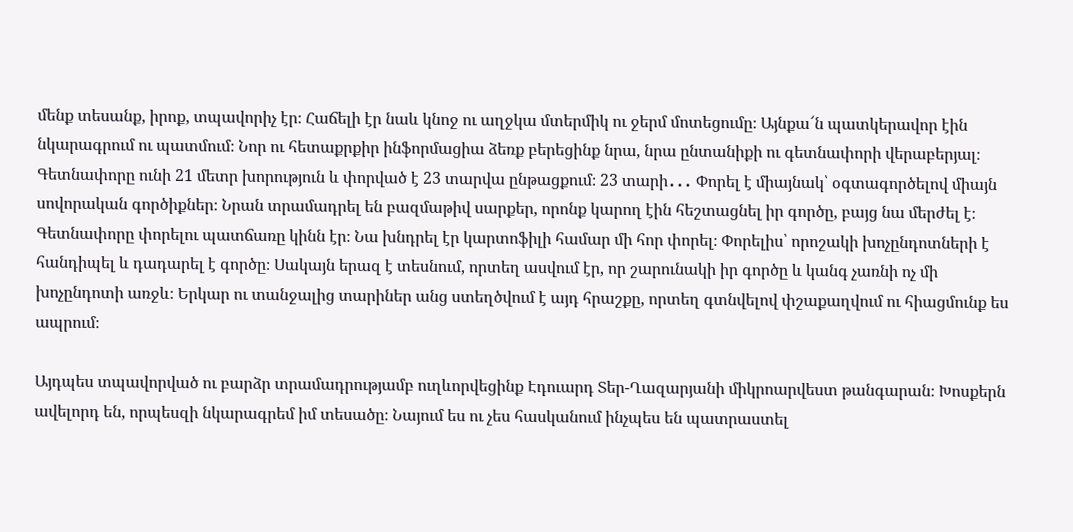մենք տեսանք, իրոք, տպավորիչ էր։ Հաճելի էր նաև կնոջ ու աղջկա մտերմիկ ու ջերմ մոտեցումը։ Այնքա՜ն պատկերավոր էին նկարագրում ու պատմում։ Նոր ու հետաքրքիր ինֆորմացիա ձեռք բերեցինք նրա, նրա ընտանիքի ու գետնափորի վերաբերյալ։ Գետնափորը ունի 21 մետր խորություն և փորված է 23 տարվա ընթացքում։ 23 տարի․․․ Փորել է միայնակ՝ օգտագործելով միայն սովորական գործիքներ։ Նրան տրամադրել են բազմաթիվ սարքեր, որոնք կարող էին հեշտացնել իր գործը, բայց նա մերժել է։ Գետնափորը փորելու պատճառը կինն էր։ Նա խնդրել էր կարտոֆիլի համար մի հոր փորել։ Փորելիս՝ որոշակի խոչընդոտների է հանդիպել և դադարել է գործը։ Սակայն երազ է տեսնում, որտեղ ասվում էր, որ շարունակի իր գործը և կանգ չառնի ոչ մի խոչընդոտի առջև։ Երկար ու տանջալից տարիներ անց ստեղծվում է այդ հրաշքը, որտեղ գտնվելով փշաքաղվում ու հիացմունք ես ապրում։

Այդպես տպավորված ու բարձր տրամադրությամբ ուղևորվեցինք Էդուարդ Տեր-Ղազարյանի միկրոարվեստ թանգարան։ Խոսքերն ավելորդ են, որպեսզի նկարագրեմ իմ տեսածը։ Նայում ես ու չես հասկանում ինչպես են պատրաստել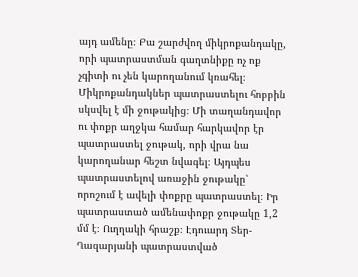այդ ամենը։ Բա շարժվող միկրոքանդակը, որի պատրաստման գաղտնիքը ոչ ոք չգիտի ու չեն կարողանում կռահել։ Միկրոքանդակներ պատրաստելու հոբբին սկսվել է մի ջութակից։ Մի տաղանդավոր ու փոքր աղջկա համար հարկավոր էր պատրաստել ջութակ, որի վրա նա կարողանար հեշտ նվագել։ Այդպես պատրաստելով առաջին ջութակը՝ որոշում է ավելի փոքրը պատրաստել։ Իր պատրաստած ամենափոքր ջութակը 1,2 մմ է։ Ուղղակի հրաշք։ Էդուարդ Տեր-Ղազարյանի պատրաստված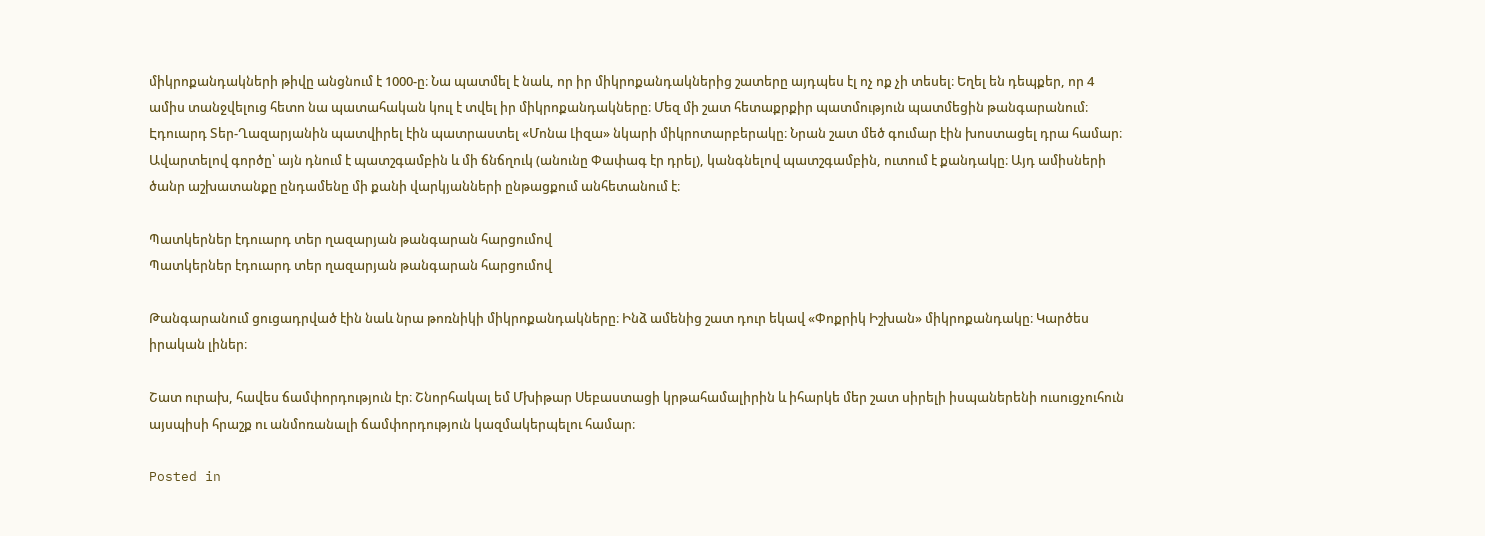միկրոքանդակների թիվը անցնում է 1000-ը։ Նա պատմել է նաև, որ իր միկրոքանդակներից շատերը այդպես էլ ոչ ոք չի տեսել։ Եղել են դեպքեր, որ 4 ամիս տանջվելուց հետո նա պատահական կուլ է տվել իր միկրոքանդակները։ Մեզ մի շատ հետաքրքիր պատմություն պատմեցին թանգարանում։ Էդուարդ Տեր-Ղազարյանին պատվիրել էին պատրաստել «Մոնա Լիզա» նկարի միկրոտարբերակը։ Նրան շատ մեծ գումար էին խոստացել դրա համար։ Ավարտելով գործը՝ այն դնում է պատշգամբին և մի ճնճղուկ (անունը Փափագ էր դրել), կանգնելով պատշգամբին, ուտում է քանդակը։ Այդ ամիսների ծանր աշխատանքը ընդամենը մի քանի վարկյանների ընթացքում անհետանում է։

Պատկերներ էդուարդ տեր ղազարյան թանգարան հարցումով
Պատկերներ էդուարդ տեր ղազարյան թանգարան հարցումով

Թանգարանում ցուցադրված էին նաև նրա թոռնիկի միկրոքանդակները։ Ինձ ամենից շատ դուր եկավ «Փոքրիկ Իշխան» միկրոքանդակը։ Կարծես իրական լիներ։

Շատ ուրախ, հավես ճամփորդություն էր։ Շնորհակալ եմ Մխիթար Սեբաստացի կրթահամալիրին և իհարկե մեր շատ սիրելի իսպաներենի ուսուցչուհուն այսպիսի հրաշք ու անմոռանալի ճամփորդություն կազմակերպելու համար։

Posted in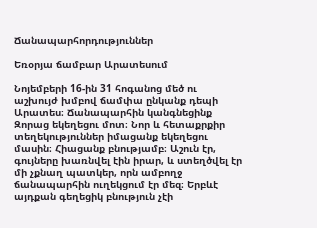Ճանապարհորդություններ

Եռօրյա ճամբար Արատեսում

Նոյեմբերի 16-ին 31 հոգանոց մեծ ու աշխույժ խմբով ճամփա ընկանք դեպի Արատես։ Ճանապարհին կանգնեցինք Զորաց եկեղեցու մոտ։ Նոր և հետաքրքիր տեղեկություններ իմացանք եկեղեցու մասին։ Հիացանք բնությամբ։ Աշուն էր, գույները խառնվել էին իրար, և ստեղծվել էր մի չքնաղ պատկեր, որն ամբողջ ճանապարհին ուղեկցում էր մեզ։ Երբևէ այդքան գեղեցիկ բնություն չէի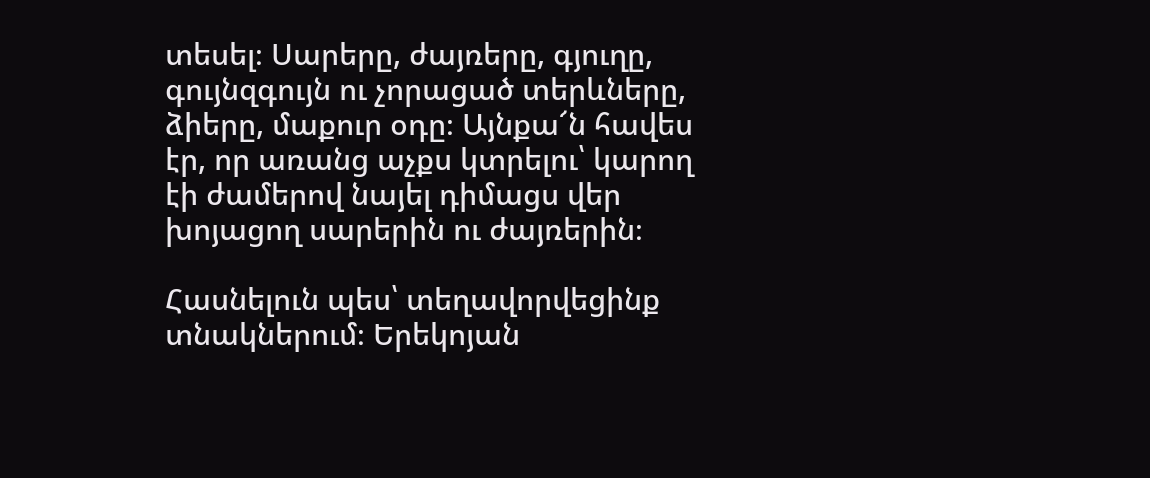տեսել։ Սարերը, ժայռերը, գյուղը, գույնզգույն ու չորացած տերևները, ձիերը, մաքուր օդը։ Այնքա՜ն հավես էր, որ առանց աչքս կտրելու՝ կարող էի ժամերով նայել դիմացս վեր խոյացող սարերին ու ժայռերին։

Հասնելուն պես՝ տեղավորվեցինք տնակներում։ Երեկոյան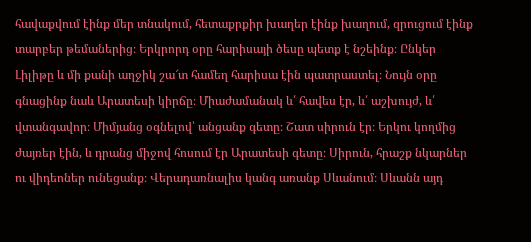հավաքվում էինք մեր տնակում, հետաքրքիր խաղեր էինք խաղում, զրուցում էինք տարբեր թեմաներից։ Երկրորդ օրը հարիսայի ծեսը պետք է նշեինք։ Ընկեր Լիլիթը և մի քանի աղջիկ շա՜տ համեղ հարիսա էին պատրաստել։ Նույն օրը գնացինք նաև Արատեսի կիրճը։ Միաժամանակ և՛ հավես էր, և՛ աշխույժ, և՛ վտանգավոր։ Միմյանց օգնելով՝ անցանք գետը։ Շատ սիրուն էր։ Երկու կողմից ժայռեր էին, և դրանց միջով հոսում էր Արատեսի գետը։ Սիրուն, հրաշք նկարներ ու վիդեոներ ունեցանք։ Վերադառնալիս կանգ առանք Սևանում։ Սևանն այդ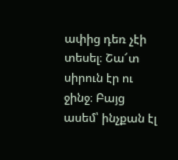ափից դեռ չէի տեսել։ Շա՜տ սիրուն էր ու ջինջ։ Բայց ասեմ՝ ինչքան էլ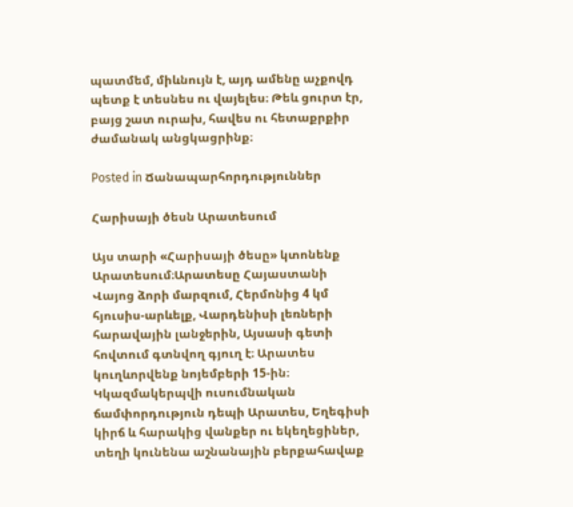պատմեմ, միևնույն է, այդ ամենը աչքովդ պետք է տեսնես ու վայելես։ Թեև ցուրտ էր, բայց շատ ուրախ, հավես ու հետաքրքիր ժամանակ անցկացրինք։

Posted in Ճանապարհորդություններ

Հարիսայի ծեսն Արատեսում

Այս տարի «Հարիսայի ծեսը» կտոնենք Արատեսում։Արատեսը Հայաստանի Վայոց ձորի մարզում, Հերմոնից 4 կմ հյուսիս-արևելք, Վարդենիսի լեռների հարավային լանջերին, Այսասի գետի հովտում գտնվող գյուղ է։ Արատես կուղևորվենք նոյեմբերի 15-ին։ Կկազմակերպվի ուսումնական ճամփորդություն դեպի Արատես, Եղեգիսի կիրճ և հարակից վանքեր ու եկեղեցիներ, տեղի կունենա աշնանային բերքահավաք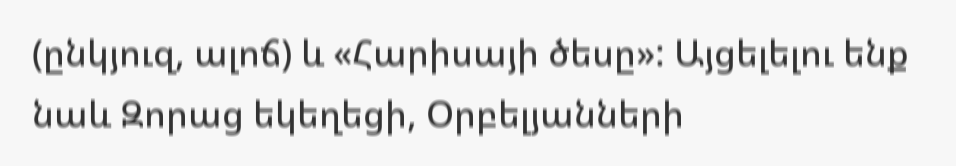(ընկյուզ, ալոճ) և «Հարիսայի ծեսը»: Այցելելու ենք նաև Զորաց եկեղեցի, Օրբելյանների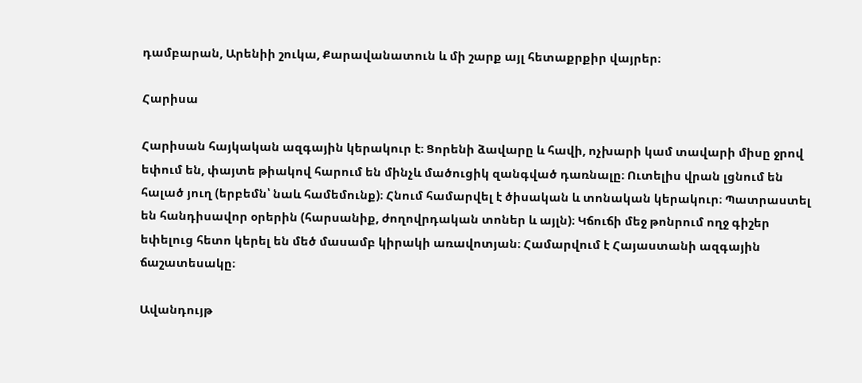դամբարան, Արենիի շուկա, Քարավանատուն և մի շարք այլ հետաքրքիր վայրեր։

Հարիսա

Հարիսան հայկական ազգային կերակուր է։ Ցորենի ձավարը և հավի, ոչխարի կամ տավարի միսը ջրով եփում են, փայտե թիակով հարում են մինչև մածուցիկ զանգված դառնալը։ Ուտելիս վրան լցնում են հալած յուղ (երբեմն՝ նաև համեմունք)։ Հնում համարվել է ծիսական և տոնական կերակուր։ Պատրաստել են հանդիսավոր օրերին (հարսանիք, ժողովրդական տոներ և այլն)։ Կճուճի մեջ թոնրում ողջ գիշեր եփելուց հետո կերել են մեծ մասամբ կիրակի առավոտյան։ Համարվում է Հայաստանի ազգային ճաշատեսակը։

Ավանդույթ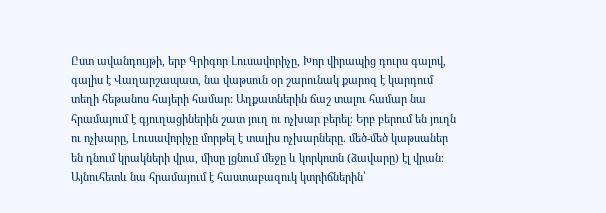Ըստ ավանդույթի, երբ Գրիգոր Լուսավորիչը, Խոր վիրապից դուրս գալով, գալիս է Վաղարշապատ, նա վաթսուն օր շարունակ քարոզ է կարդում տեղի հեթանոս հայերի համար: Աղքատներին ճաշ տալու համար նա հրամայում է գյուղացիներին շատ յուղ ու ոչխար բերել։ Երբ բերում են յուղն ու ոչխարը, Լուսավորիչը մորթել է տալիս ոչխարները. մեծ-մեծ կաթսաներ են դնում կրակների վրա, միսը լցնում մեջը և կորկոտն (ձավարը) էլ վրան։ Այնուհետև նա հրամայում է հաստաբազուկ կտրիճներին՝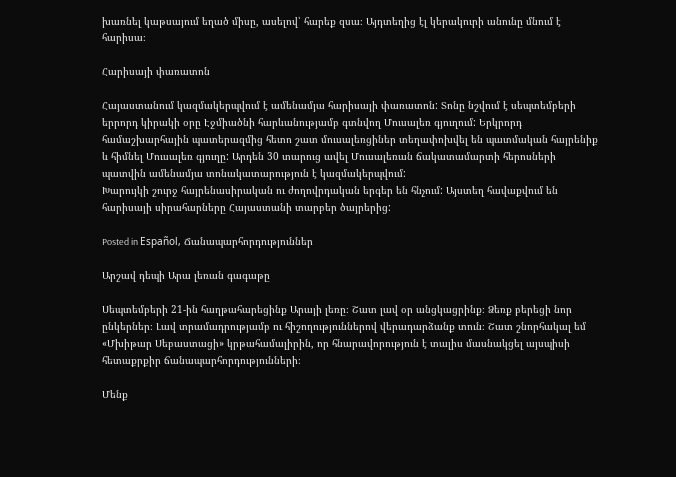խառնել կաթսայում եղած միսը, ասելով՝ հարեք զսա։ Այդտեղից էլ կերակուրի անունը մնում է հարիսա։

Հարիսայի փառատոն

Հայաստանում կազմակերպվում է ամենամյա հարիսայի փառատոն: Տոնը նշվում է սեպտեմբերի երրորդ կիրակի օրը Էջմիածնի հարևանությամբ գտնվող Մուսալեռ գյուղում: Երկրորդ համաշխարհային պատերազմից հետո շատ մուսալեռցիներ տեղափոխվել են պատմական հայրենիք և հիմնել Մուսալեռ գյուղը: Արդեն 30 տարուց ավել Մուսալեռան ճակատամարտի հերոսների պատվին ամենամյա տոնակատարություն է կազմակերպվում:
Խարույկի շուրջ հայրենասիրական ու ժողովրդական երգեր են հնչում: Այստեղ հավաքվում են հարիսայի սիրահարները Հայաստանի տարբեր ծայրերից:

Posted in Español, Ճանապարհորդություններ

Արշավ դեպի Արա լեռան գագաթը

Սեպտեմբերի 21-ին հաղթահարեցինք Արայի լեռը։ Շատ լավ օր անցկացրինք։ Ձեռք բերեցի նոր ընկերներ։ Լավ տրամադրությամբ ու հիշողություններով վերադարձանք տուն։ Շատ շնորհակալ եմ «Մխիթար Սեբաստացի» կրթահամալիրին, որ հնարավորություն է տալիս մասնակցել այսպիսի հետաքրքիր ճանապարհորդությունների։

Մենք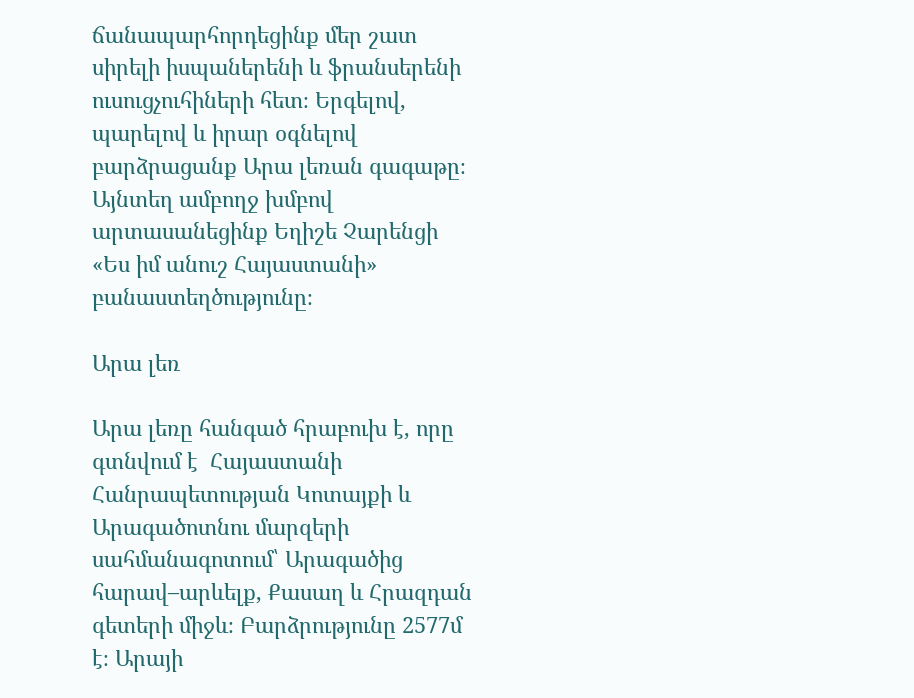ճանապարհորդեցինք մեր շատ սիրելի իսպաներենի և ֆրանսերենի ուսուցչուհիների հետ։ Երգելով, պարելով և իրար օգնելով բարձրացանք Արա լեռան գագաթը։ Այնտեղ ամբողջ խմբով արտասանեցինք Եղիշե Չարենցի «Ես իմ անուշ Հայաստանի» բանաստեղծությունը։

Արա լեռ

Արա լեռը հանգած հրաբուխ է, որը գտնվում է  Հայաստանի Հանրապետության Կոտայքի և Արագածոտնու մարզերի սահմանագոտում՝ Արագածից հարավ–արևելք, Քասաղ և Հրազդան գետերի միջև։ Բարձրությունը 2577մ է։ Արայի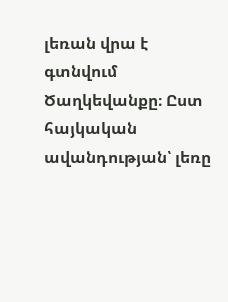լեռան վրա է գտնվում Ծաղկեվանքը։ Ըստ հայկական ավանդության՝ լեռը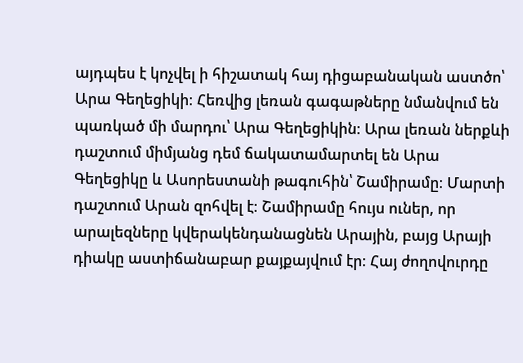այդպես է կոչվել ի հիշատակ հայ դիցաբանական աստծո՝ Արա Գեղեցիկի։ Հեռվից լեռան գագաթները նմանվում են պառկած մի մարդու՝ Արա Գեղեցիկին։ Արա լեռան ներքևի դաշտում միմյանց դեմ ճակատամարտել են Արա Գեղեցիկը և Ասորեստանի թագուհին՝ Շամիրամը։ Մարտի դաշտում Արան զոհվել է։ Շամիրամը հույս ուներ, որ արալեզները կվերակենդանացնեն Արային, բայց Արայի դիակը աստիճանաբար քայքայվում էր։ Հայ ժողովուրդը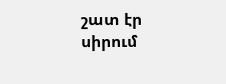շատ էր սիրում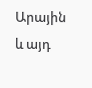Արային և այդ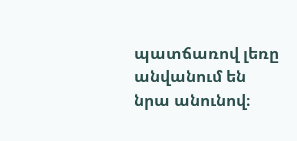պատճառով լեռը անվանում են նրա անունով։